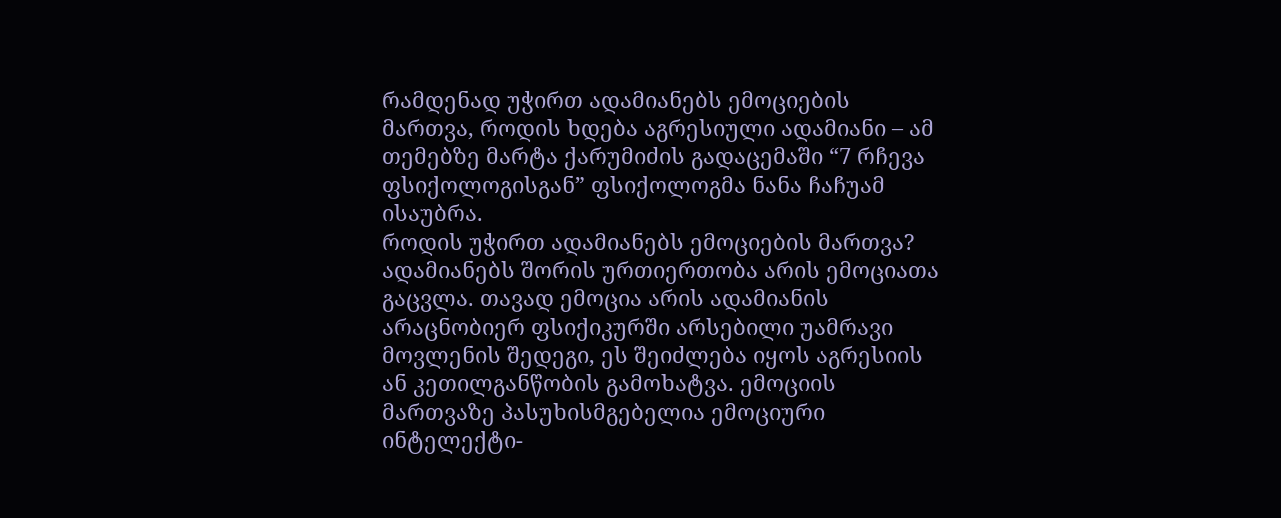რამდენად უჭირთ ადამიანებს ემოციების მართვა, როდის ხდება აგრესიული ადამიანი – ამ თემებზე მარტა ქარუმიძის გადაცემაში “7 რჩევა ფსიქოლოგისგან” ფსიქოლოგმა ნანა ჩაჩუამ ისაუბრა.
როდის უჭირთ ადამიანებს ემოციების მართვა?
ადამიანებს შორის ურთიერთობა არის ემოციათა გაცვლა. თავად ემოცია არის ადამიანის არაცნობიერ ფსიქიკურში არსებილი უამრავი მოვლენის შედეგი, ეს შეიძლება იყოს აგრესიის ან კეთილგანწობის გამოხატვა. ემოციის მართვაზე პასუხისმგებელია ემოციური ინტელექტი-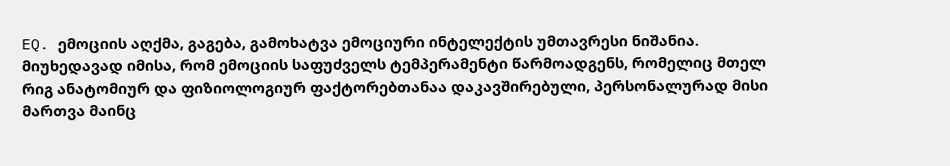EQ. ემოციის აღქმა, გაგება, გამოხატვა ემოციური ინტელექტის უმთავრესი ნიშანია. მიუხედავად იმისა, რომ ემოციის საფუძველს ტემპერამენტი წარმოადგენს, რომელიც მთელ რიგ ანატომიურ და ფიზიოლოგიურ ფაქტორებთანაა დაკავშირებული, პერსონალურად მისი მართვა მაინც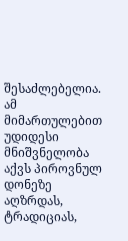შესაძლებელია. ამ მიმართულებით უდიდესი მნიშვნელობა აქვს პიროვნულ დონეზე აღზრდას, ტრადიციას,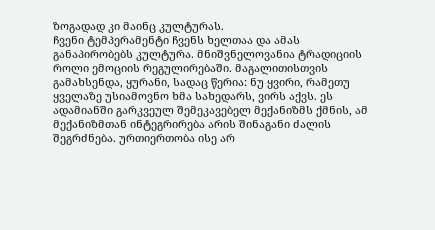ზოგადად კი მაინც კულტურას.
ჩვენი ტემპერამენტი ჩვენს ხელთაა და ამას განაპირობებს კულტურა. მნიშვნელოვანია ტრადიციის როლი ემოციის რეგულირებაში. მაგალითისთვის გამახსენდა, ყურანი, სადაც წერია: ნუ ყვირი, რამეთუ ყველაზე უსიამოვნო ხმა სახედარს, ვირს აქვს. ეს ადამიანში გარკვეულ შემეკავებელ მექანიზმს ქმნის, ამ მექანიზმთან ინტეგრირება არის შინაგანი ძალის შეგრძნება. ურთიერთობა ისე არ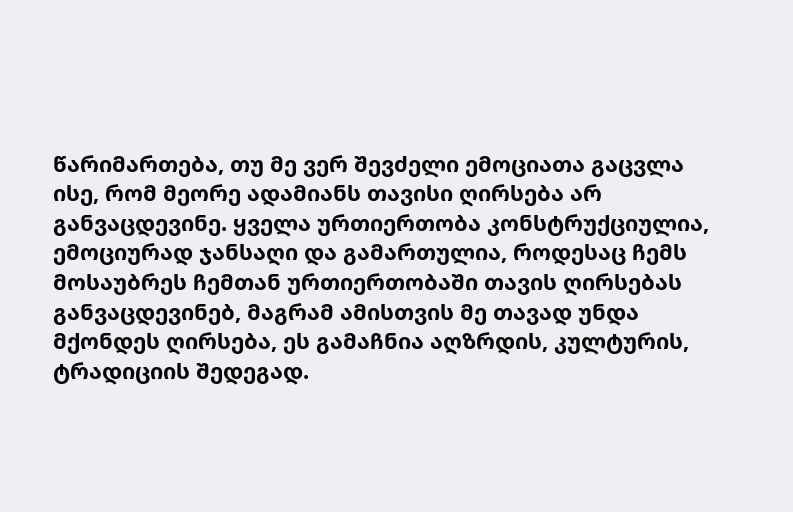წარიმართება, თუ მე ვერ შევძელი ემოციათა გაცვლა ისე, რომ მეორე ადამიანს თავისი ღირსება არ განვაცდევინე. ყველა ურთიერთობა კონსტრუქციულია, ემოციურად ჯანსაღი და გამართულია, როდესაც ჩემს მოსაუბრეს ჩემთან ურთიერთობაში თავის ღირსებას განვაცდევინებ, მაგრამ ამისთვის მე თავად უნდა მქონდეს ღირსება, ეს გამაჩნია აღზრდის, კულტურის, ტრადიციის შედეგად.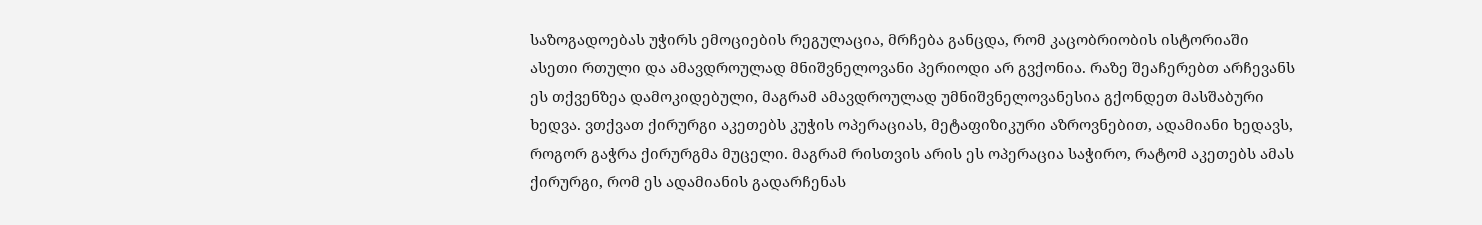საზოგადოებას უჭირს ემოციების რეგულაცია, მრჩება განცდა, რომ კაცობრიობის ისტორიაში ასეთი რთული და ამავდროულად მნიშვნელოვანი პერიოდი არ გვქონია. რაზე შეაჩერებთ არჩევანს ეს თქვენზეა დამოკიდებული, მაგრამ ამავდროულად უმნიშვნელოვანესია გქონდეთ მასშაბური ხედვა. ვთქვათ ქირურგი აკეთებს კუჭის ოპერაციას, მეტაფიზიკური აზროვნებით, ადამიანი ხედავს, როგორ გაჭრა ქირურგმა მუცელი. მაგრამ რისთვის არის ეს ოპერაცია საჭირო, რატომ აკეთებს ამას ქირურგი, რომ ეს ადამიანის გადარჩენას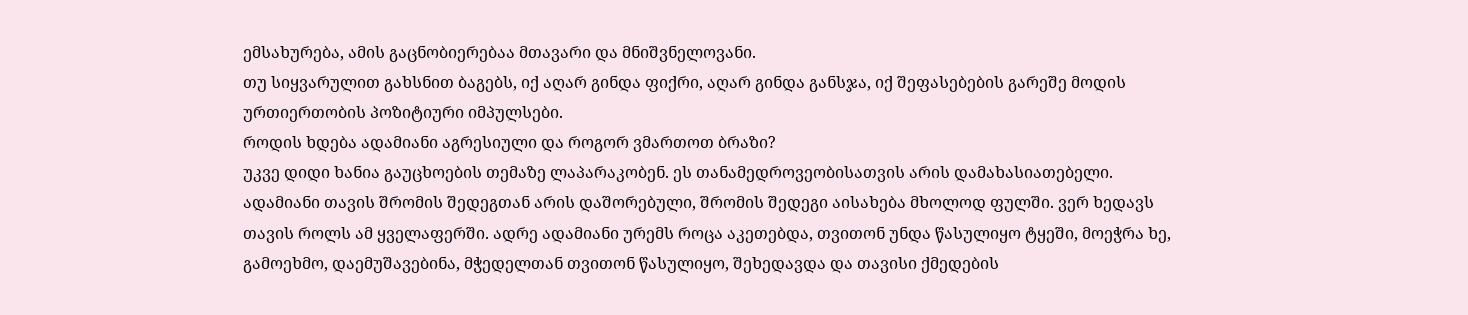ემსახურება, ამის გაცნობიერებაა მთავარი და მნიშვნელოვანი.
თუ სიყვარულით გახსნით ბაგებს, იქ აღარ გინდა ფიქრი, აღარ გინდა განსჯა, იქ შეფასებების გარეშე მოდის ურთიერთობის პოზიტიური იმპულსები.
როდის ხდება ადამიანი აგრესიული და როგორ ვმართოთ ბრაზი?
უკვე დიდი ხანია გაუცხოების თემაზე ლაპარაკობენ. ეს თანამედროვეობისათვის არის დამახასიათებელი. ადამიანი თავის შრომის შედეგთან არის დაშორებული, შრომის შედეგი აისახება მხოლოდ ფულში. ვერ ხედავს თავის როლს ამ ყველაფერში. ადრე ადამიანი ურემს როცა აკეთებდა, თვითონ უნდა წასულიყო ტყეში, მოეჭრა ხე, გამოეხმო, დაემუშავებინა, მჭედელთან თვითონ წასულიყო, შეხედავდა და თავისი ქმედების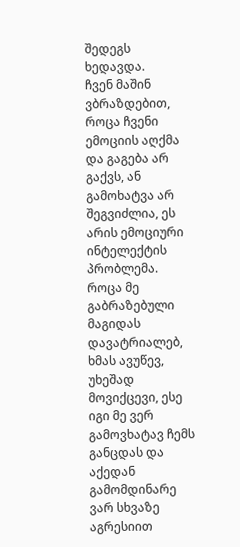შედეგს ხედავდა.
ჩვენ მაშინ ვბრაზდებით, როცა ჩვენი ემოციის აღქმა და გაგება არ გაქვს, ან გამოხატვა არ შეგვიძლია, ეს არის ემოციური ინტელექტის პრობლემა. როცა მე გაბრაზებული მაგიდას დავატრიალებ, ხმას ავუწევ, უხეშად მოვიქცევი, ესე იგი მე ვერ გამოვხატავ ჩემს განცდას და აქედან გამომდინარე ვარ სხვაზე აგრესიით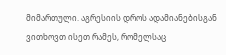მიმართული. აგრესიის დროს ადამიანებისგან ვითხოვთ ისეთ რამეს, რომელსაც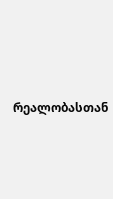რეალობასთან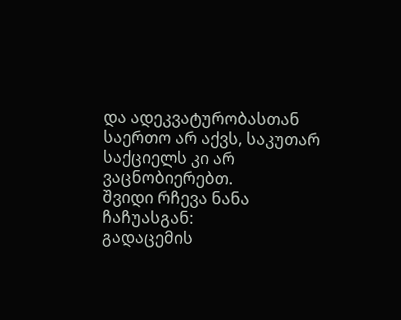და ადეკვატურობასთან საერთო არ აქვს, საკუთარ საქციელს კი არ ვაცნობიერებთ.
შვიდი რჩევა ნანა ჩაჩუასგან:
გადაცემის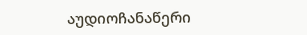აუდიოჩანაწერი